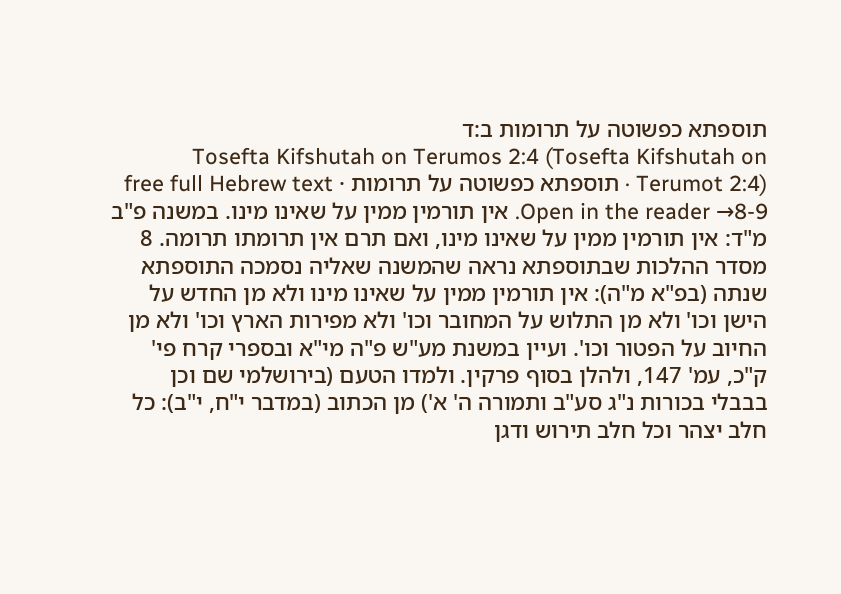תוספתא כפשוטה על תרומות ב:ד
Tosefta Kifshutah on Terumos 2:4 (Tosefta Kifshutah on Terumot 2:4) · תוספתא כפשוטה על תרומות · free full Hebrew text
Open in the reader →8-9. אין תורמין ממין על שאינו מינו. במשנה פ"ב מ"ד: אין תורמין ממין על שאינו מינו, ואם תרם אין תרומתו תרומה. 8 מסדר ההלכות שבתוספתא נראה שהמשנה שאליה נסמכה התוספתא שנתה (בפ"א מ"ה): אין תורמין ממין על שאינו מינו ולא מן החדש על הישן וכו' ולא מן התלוש על המחובר וכו' ולא מפירות הארץ וכו' ולא מן החיוב על הפטור וכו'. ועיין במשנת מע"ש פ"ה מי"א ובספרי קרח פי' ק"כ, עמ' 147, ולהלן בסוף פרקין. ולמדו הטעם (בירושלמי שם וכן בבבלי בכורות נ"ג סע"ב ותמורה ה' א') מן הכתוב (במדבר י"ח, י"ב): כל חלב יצהר וכל חלב תירוש ודגן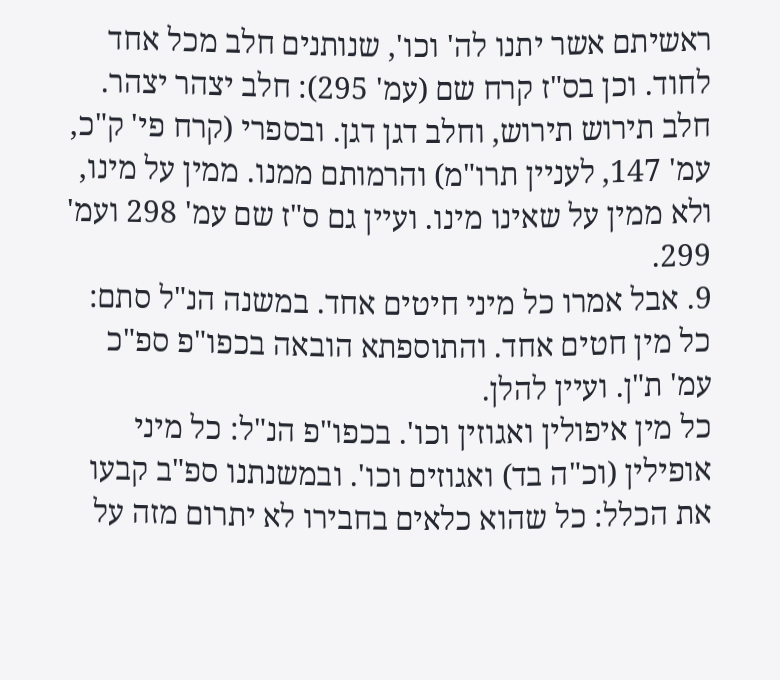ראשיתם אשר יתנו לה' וכו', שנותנים חלב מכל אחד לחוד. וכן בס"ז קרח שם (עמ' 295): חלב יצהר יצהר. חלב תירוש תירוש, וחלב דגן דגן. ובספרי (קרח פי' ק"כ, עמ' 147, לעניין תרו"מ) והרמותם ממנו. ממין על מינו, ולא ממין על שאינו מינו. ועיין גם ס"ז שם עמ' 298 ועמ' 299.
9. אבל אמרו כל מיני חיטים אחד. במשנה הנ"ל סתם: כל מין חטים אחד. והתוספתא הובאה בכפו"פ ספ"כ עמ' ת"ן. ועיין להלן.
כל מין איפולין ואגוזין וכו'. בכפו"פ הנ"ל: כל מיני אופילין (וכ"ה בד) ואגוזים וכו'. ובמשנתנו ספ"ב קבעו את הכלל: כל שהוא כלאים בחבירו לא יתרום מזה על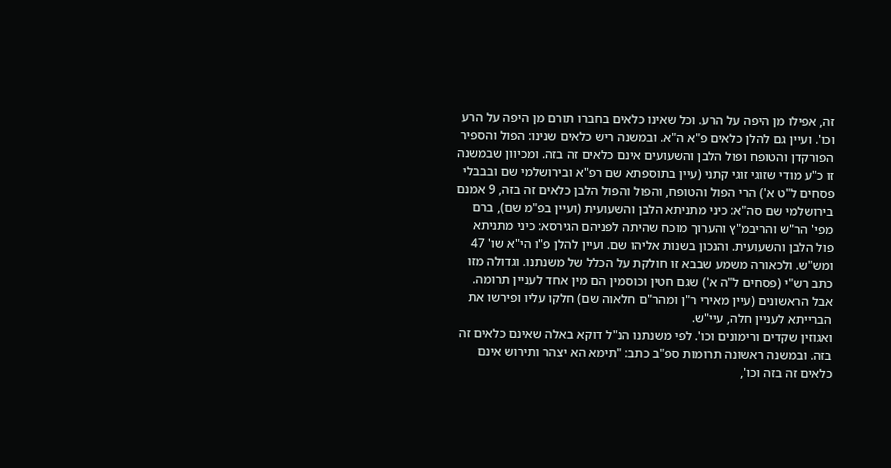זה, אפילו מן היפה על הרע. וכל שאינו כלאים בחברו תורם מן היפה על הרע וכו'. ועיין גם להלן כלאים פ"א ה"א. ובמשנה ריש כלאים שנינו: הפול והספיר הפורקדן והטופח ופול הלבן והשעועים אינם כלאים זה בזה. ומכיוון שבמשנה זו כ"ע מודי שזוגי זוגי קתני (עיין בתוספתא שם רפ"א ובירושלמי שם ובבבלי פסחים ל"ט א') הרי הפול והטופח, והפול והפול הלבן כלאים זה בזה, 9 אמנם בירושלמי שם סה"א: כיני מתניתא הלבן והשעועית (ועיין בפ"מ שם), ברם מפי' הר"ש והריבמ"ץ והערוך מוכח שהיתה לפניהם הגירסא: כיני מתניתא פול הלבן והשעועית. והנכון בשנות אליהו שם. ועיין להלן פ"ו הי"א שו' 47 ומש"ש. ולכאורה משמע שבבא זו חולקת על הכלל של משנתנו. וגדולה מזו כתב רש"י (פסחים ל"ה א') שגם חטין וכוסמין הם מין אחד לעניין תרומה. אבל הראשונים (עיין מאירי ר"ן ומהר"ם חלאוה שם) חלקו עליו ופירשו את הברייתא לעניין חלה, עיי"ש.
ואגוזין שקדים ורימונים וכו'. לפי משנתנו הנ"ל דוקא באלה שאינם כלאים זה בזה. ובמשנה ראשונה תרומות ספ"ב כתב: "תימא הא יצהר ותירוש אינם כלאים זה בזה וכו',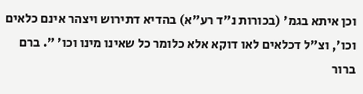וכן איתא בגמ' (בכורות נ"ד רע"א) בהדיא דתירוש ויצהר אינם כלאים וכו', וצ"ל דכלאים לאו דוקא אלא כלומר כל שאינו מינו וכו' ". ברם ברור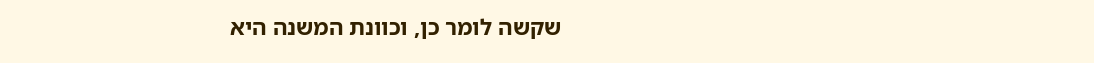שקשה לומר כן, וכוונת המשנה היא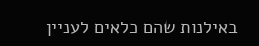באילנות שהם כלאים לעניין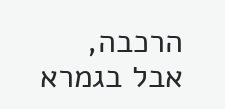הרכבה, אבל בגמרא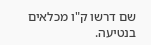שם דרשו ק"ו מכלאים בנטיעה.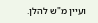ועיין מ"ש להלן.